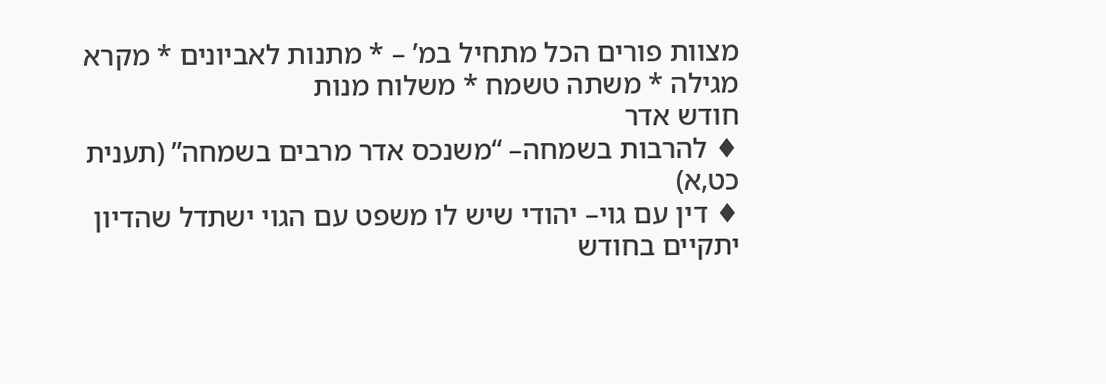מצוות פורים הכל מתחיל במ’ – * מתנות לאביונים * מקרא מגילה * משתה טשמח * משלוח מנות
חודש אדר
♦ להרבות בשמחה– “משנכס אדר מרבים בשמחה” (תענית כט,א)
♦ דין עם גוי– יהודי שיש לו משפט עם הגוי ישתדל שהדיון יתקיים בחודש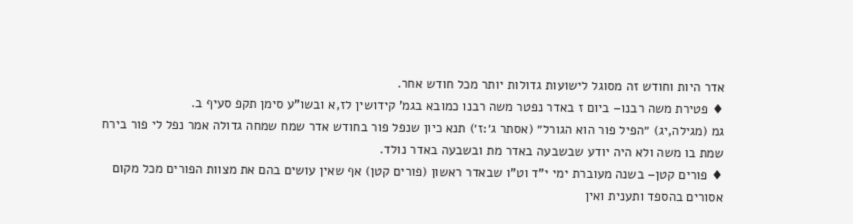אדר היות וחודש זה מסוגל לישועות גדולות יותר מכל חודש אחר.
♦ פטירת משה רבנו– ביום ז באדר נפטר משה רבנו כמובא בגמ’ קידושין לז,א ובשו”ע סימן תקפ סעיף ב.
גמ (מגילה,יג) ״הפיל פור הוא הגורל״ (אסתר ג׳:ז׳) תנא כיון שנפל פור בחודש אדר שמח שמחה גדולה אמר נפל לי פור בירח שמת בו משה ולא היה יודע שבשבעה באדר מת ובשבעה באדר נולד.
♦ פורים קטן– בשנה מעוברת ימי י”ד וט”ו שבאדר ראשון (פורים קטן) אף שאין עושים בהם את מצוות הפורים מכל מקום אסורים בהספד ותענית ואין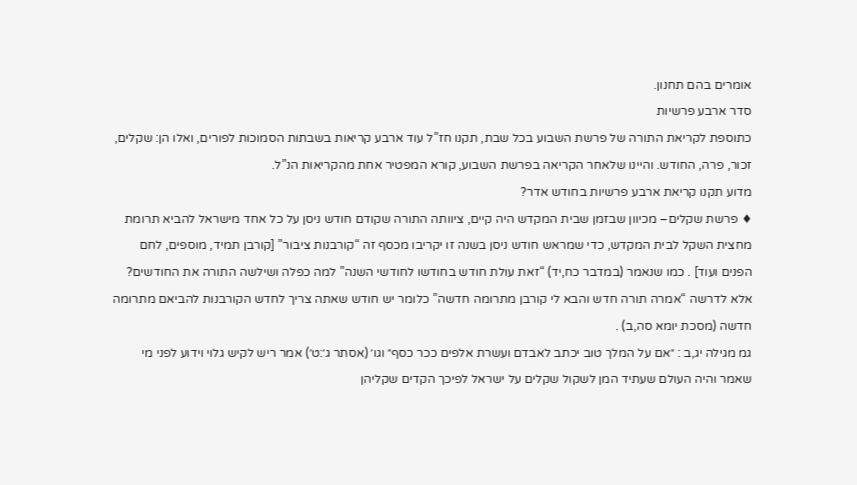אומרים בהם תחנון.
סדר ארבע פרשיות
כתוספת לקריאת התורה של פרשת השבוע בכל שבת, תקנו חז”ל עוד ארבע קריאות בשבתות הסמוכות לפורים, ואלו הן: שקלים, זכור, פרה, החודש. והיינו שלאחר הקריאה בפרשת השבוע, קורא המפטיר אחת מהקריאות הנ”ל.
מדוע תקנו קריאת ארבע פרשיות בחודש אדר?
♦ פרשת שקלים– מכיוון שבזמן שבית המקדש היה קיים, ציוותה התורה שקודם חודש ניסן על כל אחד מישראל להביא תרומת מחצית השקל לבית המקדש, כדי שמראש חודש ניסן בשנה זו יקריבו מכסף זה “קורבנות ציבור” [קורבן תמיד, מוספים, לחם הפנים ועוד] . כמו שנאמר (במדבר כח,יד) “זאת עולת חודש בחודשו לחודשי השנה” למה כפלה ושילשה התורה את החודשים? אלא לדרשה “אמרה תורה חדש והבא לי קורבן מתרומה חדשה” כלומר יש חודש שאתה צריך לחדש הקורבנות להביאם מתרומה חדשה (מסכת יומא סה,ב) .
גמ מגילה יג,ב : ״אם על המלך טוב יכתב לאבדם ועשרת אלפים ככר כסף״ וגו׳ (אסתר ג׳:ט׳) אמר ריש לקיש גלוי וידוע לפני מי שאמר והיה העולם שעתיד המן לשקול שקלים על ישראל לפיכך הקדים שקליהן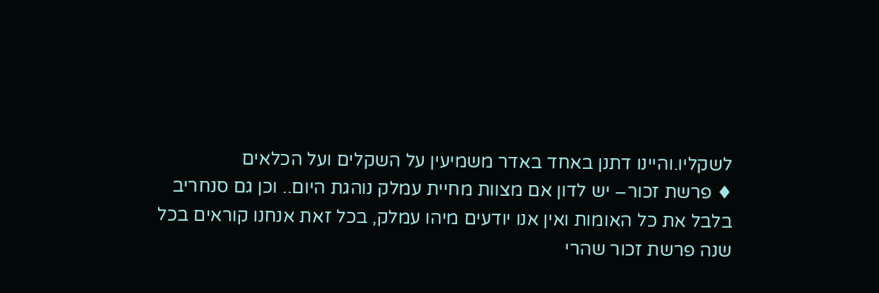לשקליו.והיינו דתנן באחד באדר משמיעין על השקלים ועל הכלאים
♦ פרשת זכור– יש לדון אם מצוות מחיית עמלק נוהגת היום.. וכן גם סנחריב בלבל את כל האומות ואין אנו יודעים מיהו עמלק, בכל זאת אנחנו קוראים בכל שנה פרשת זכור שהרי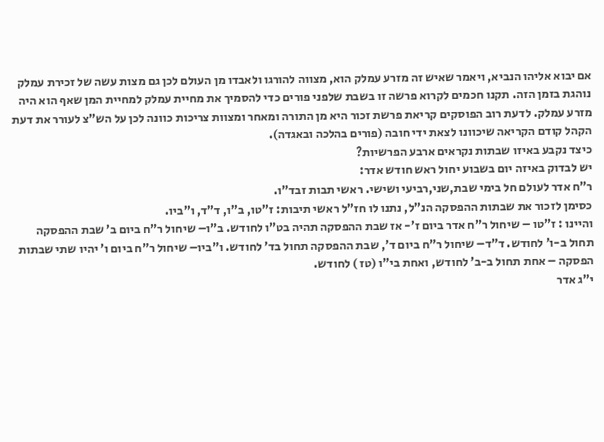אם יבוא אליהו הנביא, ויאמר שאיש זה מזרע עמלק הוא, מצווה להורגו ולאבדו מן העולם לכן גם מצות עשה של זכירת עמלק נוהגת בזמן הזה. תקנו חכמים לקרוא פרשה זו בשבת שלפני פורים כדי להסמיך את מחיית עמלק למחיית המן שאף הוא היה מזרע עמלק. לדעת רוב הפוסקים קריאת פרשת זכור היא מן התורה ומאחר ומצוות צריכות כוונה לכן על הש”צ לעורר את דעת הקהל קודם הקריאה שיכוונו לצאת ידי חובה (פורים בהלכה ובאגדה).
כיצד נקבע באיזו שבתות נקראים ארבע הפרשיות?
יש לבדוק באיזה יום בשבוע יחול ראש חודש אדר:
ר”ח אדר לעולם חל בימי שבת,שני,רביעי ושישי. ראשי תבות זבד”ו.
כסימן לזכור את שבתות ההפסקה הנ”ל, נתנו לו חז”ל ראשי תיבות: ז”טו, ב”ו, ד”ד, ו”ביו.
והיינו : ז”טו – שיחול ר”ח אדר ביום ז’- אז שבת ההפסקה תהיה בט”ו לחודש. ב”ו– שיחול ר”ח ביום ב’ שבת ההפסקה תחול ב-ו’ לחודש. ד”ד– שיחול ר”ח ביום ד’, שבת ההפסקה תחול בד’ לחודש. ו”ביו– שיחול ר”ח ביום ו’ יהיו שתי שבתות הפסקה – אחת תחול ב-ב’ לחודש, ואחת בי”ו (טז ) לחודש.
י”ג אדר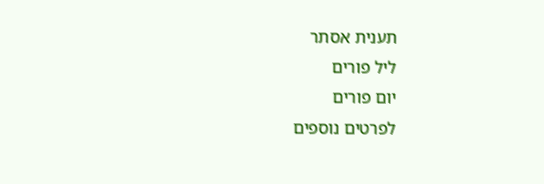תענית אסתר
ליל פורים
יום פורים
לפרטים נוספים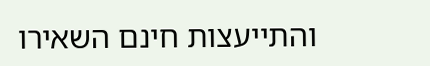והתייעצות חינם השאירו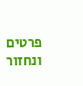פרטים ונחזור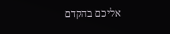אליכם בהקדם